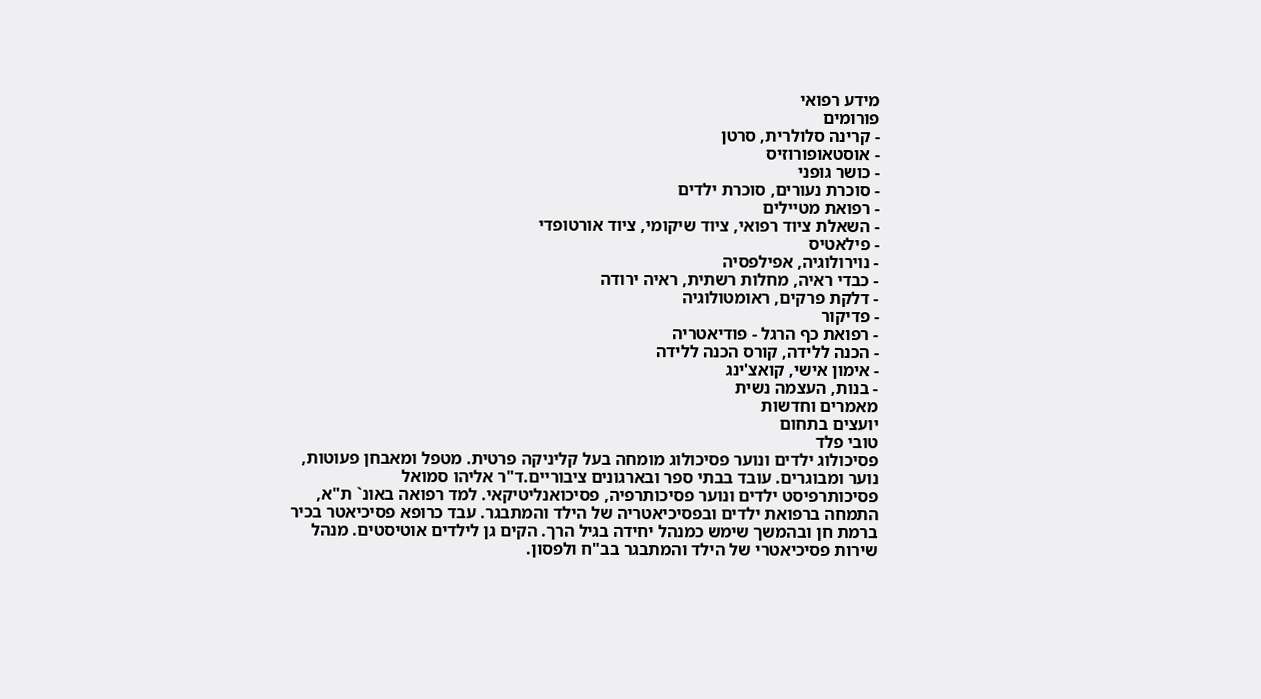מידע רפואי
פורומים
- קרינה סלולרית, סרטן
- אוסטאופורוזיס
- כושר גופני
- סוכרת נעורים, סוכרת ילדים
- רפואת מטיילים
- השאלת ציוד רפואי, ציוד שיקומי, ציוד אורטופדי
- פילאטיס
- נוירולוגיה, אפילפסיה
- כבדי ראיה, מחלות רשתית, ראיה ירודה
- דלקת פרקים, ראומטולוגיה
- פדיקור
- רפואת כף הרגל - פודיאטריה
- הכנה ללידה, קורס הכנה ללידה
- אימון אישי, קואצ'ינג
- בנות, העצמה נשית
מאמרים וחדשות
יועצים בתחום
טובי פלד
פסיכולוג ילדים ונוער פסיכולוג מומחה בעל קליניקה פרטית. מטפל ומאבחן פעוטות, נוער ומבוגרים. עובד בבתי ספר ובארגונים ציבוריים.ד"ר אליהו סמואל
פסיכותרפיסט ילדים ונוער פסיכותרפיה, פסיכואנליטיקאי. למד רפואה באונ` ת"א, התמחה ברפואת ילדים ובפסיכיאטריה של הילד והמתבגר. עבד כרופא פסיכיאטר בכיר ברמת חן ובהמשך שימש כמנהל יחידה בגיל הרך. הקים גן לילדים אוטיסטים. מנהל שירות פסיכיאטרי של הילד והמתבגר בב"ח ולפסון.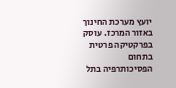יועץ מערכת החינוך באזור המרכז. עוסק בפרקטיקה פרטית בתחום הפסיכותרפיה בתל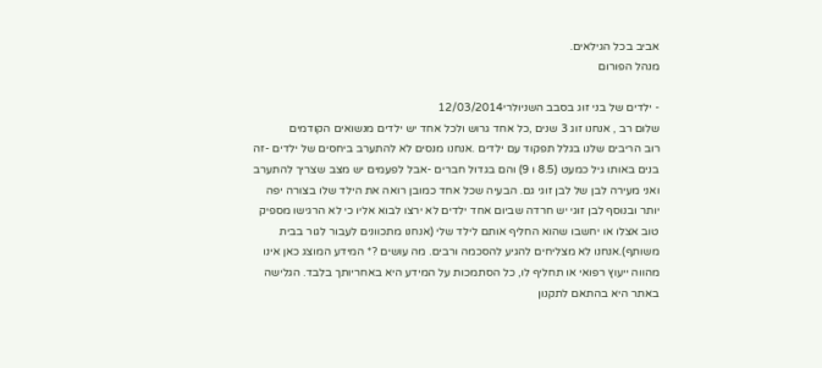אביב בכל הגילאים.
מנהל הפורום

- ילדים של בני זוג בסבב השניולרי12/03/2014
שלום רב , אנחנו זוג 3 שנים ,כל אחד גרוש ולכל אחד יש ילדים מנשואים הקודמים
רוב הריבים שלנו בגלל תפקוד עם ילדים .אנחנו מנסים לא להתערב ביחסים של ילדים -זה בנים באותו גיל כמעט (8.5 ו 9) והם בגדול חברים -אבל לפעמים יש מצב שצריך להתערב ואני מעירה לבן של לבן זוגי גם. הבעיה שכל אחד כמובן רואה את הילד שלו בצורה יפה יותר ובנוסף לבן זוגי יש חרדה שביום אחד ילדים לא ירצו לבוא אליו כי לא הרגישו מספיק טוב אצלו או יחשבו שהוא החליף אותם לילד שלי (אנחנו מתכוונים לעבור לגור בבית משותף).אנחנו לא מצליחים להגיע להסכמה ורבים. מה עושים ?* המידע המוצג כאן אינו מהווה ייעוץ רפואי או תחליף לו, כל הסתמכות על המידע היא באחריותך בלבד. הגלישה באתר היא בהתאם לתקנון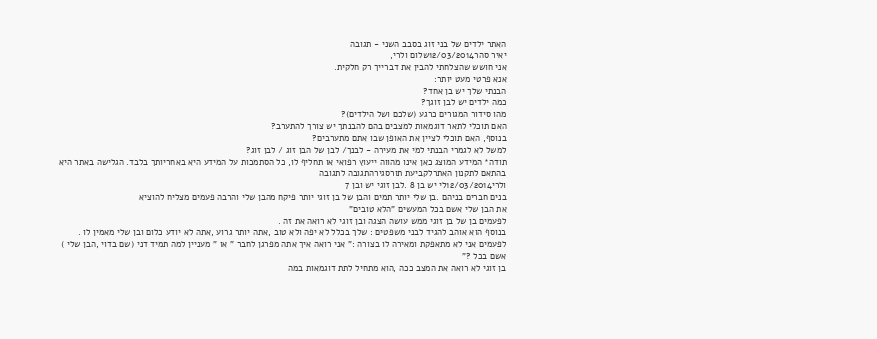האתר ילדים של בני זוג בסבב השני - תגובה
יאיר סהר12/03/2014שלום ולרי,
אני חושש שהצלחתי להבין את דברייך רק חלקית.
אנא פרטי מעט יותר:
הבנתי שלך יש בן אחד?
כמה ילדים יש לבן זוגך?
מהו סידור המגורים כרגע (שלכם ושל הילדים)?
האם תוכלי לתאר דוגמאות למצבים בהם להבנתך יש צורך להתערב?
בנוסף, האם תוכלי לציין את האופן שבו אתם מתערבים?
למשל לא לגמרי הבנתי למי את מעירה - לבנך/ לבן של הבן זוג / לבן זוג?
תודה* המידע המוצג כאן אינו מהווה ייעוץ רפואי או תחליף לו, כל הסתמכות על המידע היא באחריותך בלבד. הגלישה באתר היא בהתאם לתקנון האתרלקביעת תורסגירהתגובה לתגובה
ולרי12/03/2014לי יש בן 8 .לבן זוגי יש ובן 7
בנים חברים בניהם .בן שלי יותר תמים והבן של בן זוגי יותר פיקח מהבן שלי והרבה פעמים מצליח להוציא
את הבן שלי אשם בכל המעשים "הלא טובים"
לפעמים בן של בן זוגי ממש עושה הצגה ובן זוגי לא רואה את זה .
בנוסף הוא אוהב להגיד לבני משפטים : שלך בכלל לא יפה ולא טוב ,אתה יותר גרוע ,אתה לא יודע כלום ובן שלי מאמין לו .
לפעמים אני לא מתאפקת ומאירה לו בצורה :" אני רואה איך אתה מפרגן לחבר " או " מעניין למה תמיד דני (שם בדוי ,הבן שלי ) אשם בכל ?"
בן זוגי לא רואה את המצב ככה ,הוא מתחיל לתת דוגמאות במה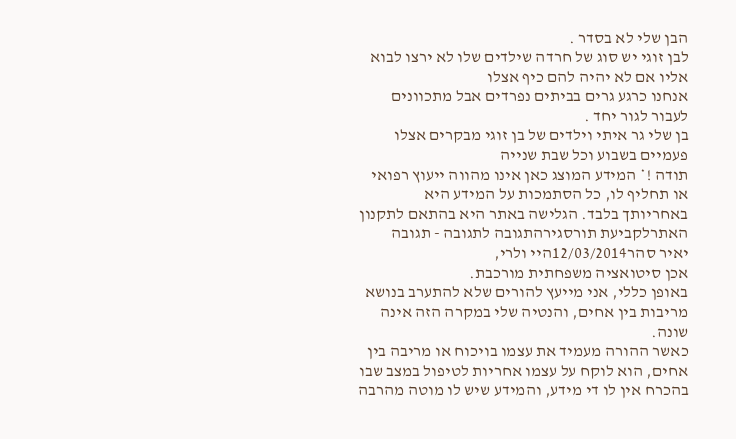הבן שלי לא בסדר .
לבן זוגי יש סוג של חרדה שילדים שלו לא ירצו לבוא אליו אם לא יהיה להם כיף אצלו
אנחנו כרגע גרים בביתים נפרדים אבל מתכוונים לעבור לגור יחד .
בן שלי גר איתי וילדים של בן זוגי מבקרים אצלו פעמיים בשבוע וכל שבת שנייה
תודה !* המידע המוצג כאן אינו מהווה ייעוץ רפואי או תחליף לו, כל הסתמכות על המידע היא באחריותך בלבד. הגלישה באתר היא בהתאם לתקנון האתרלקביעת תורסגירהתגובה לתגובה - תגובה
יאיר סהר12/03/2014היי ולרי,
אכן סיטואציה משפחתית מורכבת.
באופן כללי, אני מייעץ להורים שלא להתערב בנושא מריבות בין אחים, והנטיה שלי במקרה הזה אינה שונה.
כאשר ההורה מעמיד את עצמו בויכוח או מריבה בין אחים, הוא לוקח על עצמו אחריות לטיפול במצב שבו בהכרח אין לו די מידע, והמידע שיש לו מוטה מהרבה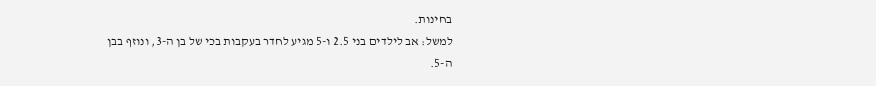בחינות.
למשל: אב לילדים בני 2.5 ו-5 מגיע לחדר בעקבות בכי של בן ה-3, ונוזף בבן ה-5.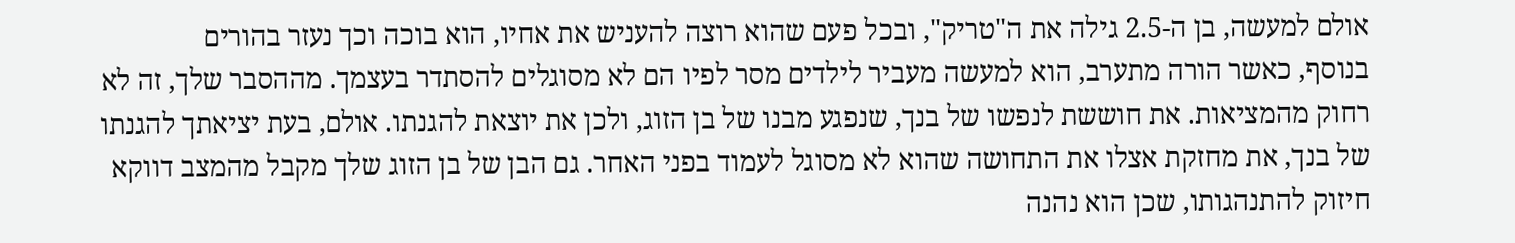אולם למעשה, בן ה-2.5 גילה את ה"טריק", ובכל פעם שהוא רוצה להעניש את אחיו, הוא בוכה וכך נעזר בהורים
בנוסף, כאשר הורה מתערב, הוא למעשה מעביר לילדים מסר לפיו הם לא מסוגלים להסתדר בעצמך. מההסבר שלך, זה לא רחוק מהמציאות. את חוששת לנפשו של בנך, שנפגע מבנו של בן הזוג, ולכן את יוצאת להגנתו. אולם, בעת יציאתך להגנתו של בנך, את מחזקת אצלו את התחושה שהוא לא מסוגל לעמוד בפני האחר. גם הבן של בן הזוג שלך מקבל מהמצב דווקא חיזוק להתנהגותו, שכן הוא נהנה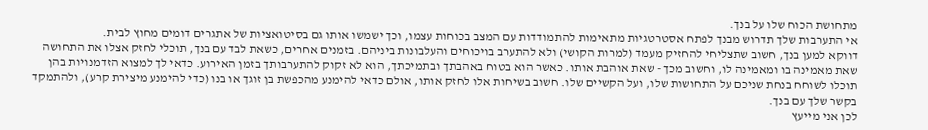מתחושת הכוח שלו על בנך.
אי התערבות שלך תדרוש מבנך לפתח אסטרטגיות מתאימות להתמודדות עם המצב בכוחות עצמו, וכך ישמשו אותו גם בסיטואציות של אתגרים דומים מחוץ לבית.
דווקא למען בנך, חשוב שתצליחי להחזיק מעמד (למרות הקושי) ולא להתערב בויכוחים והעלבונות ביניהם. בזמנים אחרים, כשאת לבד עם בנך, תוכלי לחזק אצלו את התחושה שאת מאמינה בו ומאמינה לו, וחשוב מכך - שאת אוהבת אותו. כאשר הוא בטוח באהבתך ובתמיכתך, הוא לא זקוק להתערבותך בזמן האירוע. כדאי לך למצוא הזדמנויות בהן תוכלו לשוחח בנחת שניכם על התחושות שלו, ועל הקשיים שלו. חשוב בשיחות אלו לחזק אותו, אולם כדאי להימנע מהכפשת בן זוגך או בנו (כדי להימנע מיצירת קרע), ולהתמקד בקשר שלך עם בנך.
לכן אני מייעץ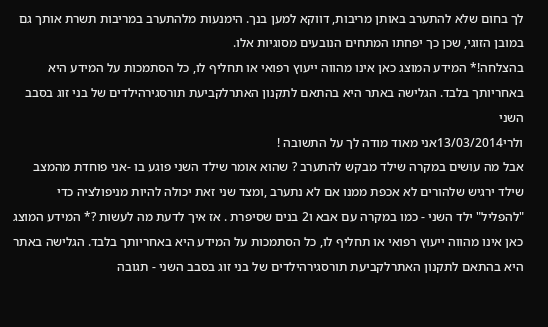לך בחום שלא להתערב באותן מריבות, דווקא למען בנך. הימנעות מלהתערב במריבות תשרת אותך גם במובן הזוגי, שכן כך יפחתו המתחים הנובעים מסוגיות אלו.
בהצלחה!* המידע המוצג כאן אינו מהווה ייעוץ רפואי או תחליף לו, כל הסתמכות על המידע היא באחריותך בלבד. הגלישה באתר היא בהתאם לתקנון האתרלקביעת תורסגירהילדים של בני זוג בסבב השני
ולרי13/03/2014אני מאוד מודה לך על התשובה !
אבל מה עושים במקרה שילד מבקש להתערב ? שהוא אומר שילד השני פוגע בו -אני פוחדת מהמצב שילד ירגיש שלהורים לא אכפת ממנו אם לא נתערב ,ומצד שני זאת יכולה להיות מניפולציה כדי "להפליל" ילד השני - כמו במקרה עם אבא ו2 בנים שסיפרת . אז איך לדעת מה לעשות ?* המידע המוצג כאן אינו מהווה ייעוץ רפואי או תחליף לו, כל הסתמכות על המידע היא באחריותך בלבד. הגלישה באתר היא בהתאם לתקנון האתרלקביעת תורסגירהילדים של בני זוג בסבב השני - תגובה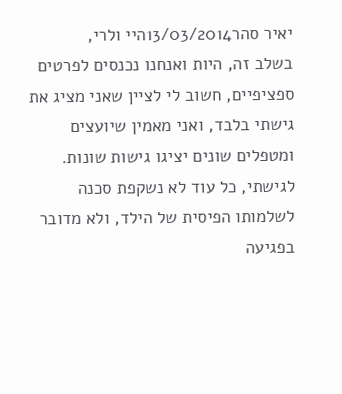יאיר סהר13/03/2014היי ולרי,
בשלב זה, היות ואנחנו נכנסים לפרטים ספציפיים, חשוב לי לציין שאני מציג את גישתי בלבד, ואני מאמין שיועצים ומטפלים שונים יציגו גישות שונות.
לגישתי, כל עוד לא נשקפת סכנה לשלמותו הפיסית של הילד, ולא מדובר בפגיעה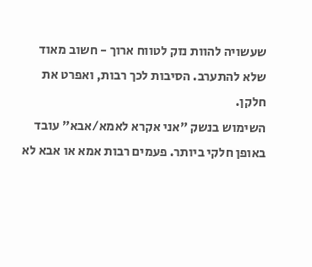שעשויה להוות נזק לטווח ארוך - חשוב מאוד שלא להתערב. הסיבות לכך רבות, ואפרט את חלקן.
השימוש בנשק "אני אקרא לאמא/אבא" עובד באופן חלקי ביותר. פעמים רבות אמא או אבא לא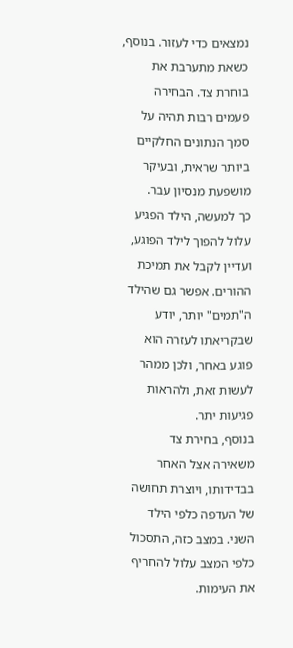נמצאים כדי לעזור. בנוסף, כשאת מתערבת את בוחרת צד. הבחירה פעמים רבות תהיה על סמך הנתונים החלקיים ביותר שראית, ובעיקר מושפעת מנסיון עבר.
כך למעשה, הילד הפגיע עלול להפוך לילד הפוגע, ועדיין לקבל את תמיכת ההורים. אפשר גם שהילד ה"תמים" יותר, יודע שבקריאתו לעזרה הוא פוגע באחר, ולכן ממהר לעשות זאת, ולהראות פגיעות יתר.
בנוסף, בחירת צד משאירה אצל האחר בבדידותו, ויוצרת תחושה של העדפה כלפי הילד השני. במצב כזה, התסכול כלפי המצב עלול להחריף את העימות.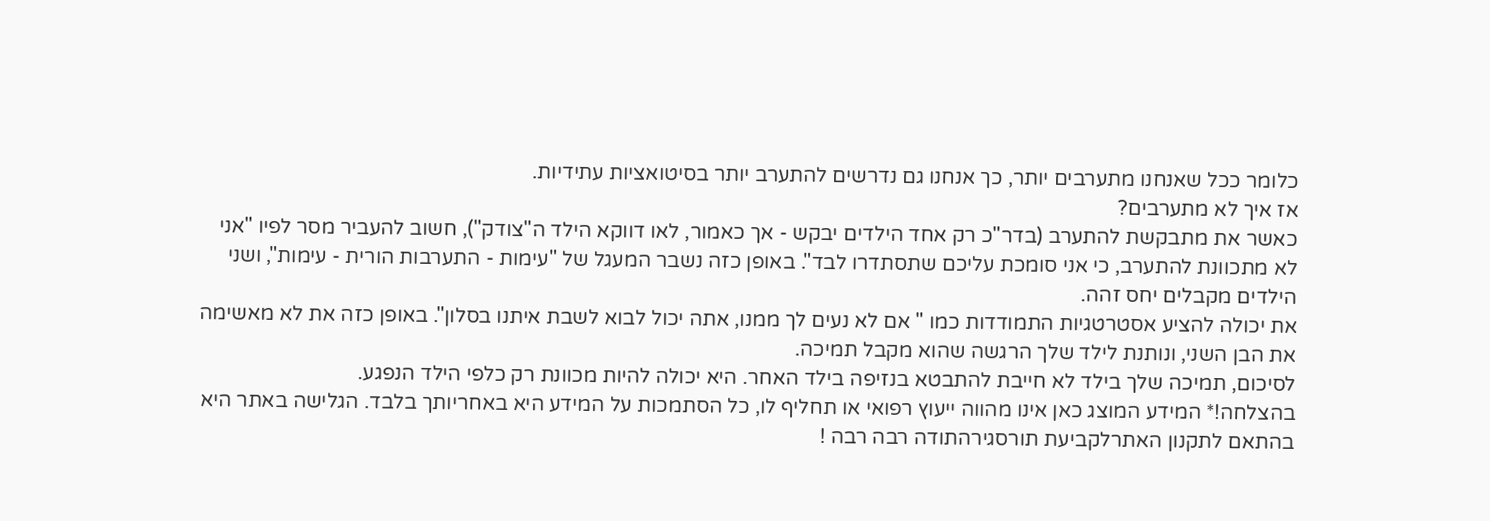כלומר ככל שאנחנו מתערבים יותר, כך אנחנו גם נדרשים להתערב יותר בסיטואציות עתידיות.
אז איך לא מתערבים?
כאשר את מתבקשת להתערב (בדר"כ רק אחד הילדים יבקש - אך כאמור, לאו דווקא הילד ה"צודק"), חשוב להעביר מסר לפיו "אני לא מתכוונת להתערב, כי אני סומכת עליכם שתסתדרו לבד". באופן כזה נשבר המעגל של "עימות - התערבות הורית - עימות", ושני הילדים מקבלים יחס זהה.
את יכולה להציע אסטרטגיות התמודדות כמו " אם לא נעים לך ממנו, אתה יכול לבוא לשבת איתנו בסלון". באופן כזה את לא מאשימה את הבן השני, ונותנת לילד שלך הרגשה שהוא מקבל תמיכה.
לסיכום, תמיכה שלך בילד לא חייבת להתבטא בנזיפה בילד האחר. היא יכולה להיות מכוונת רק כלפי הילד הנפגע.
בהצלחה!* המידע המוצג כאן אינו מהווה ייעוץ רפואי או תחליף לו, כל הסתמכות על המידע היא באחריותך בלבד. הגלישה באתר היא בהתאם לתקנון האתרלקביעת תורסגירהתודה רבה רבה !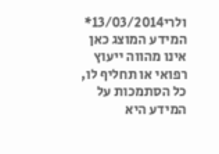ולרי13/03/2014* המידע המוצג כאן אינו מהווה ייעוץ רפואי או תחליף לו, כל הסתמכות על המידע היא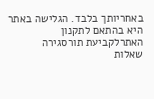באחריותך בלבד. הגלישה באתר היא בהתאם לתקנון האתרלקביעת תורסגירה
שאלות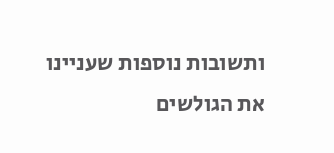ותשובות נוספות שעניינו את הגולשים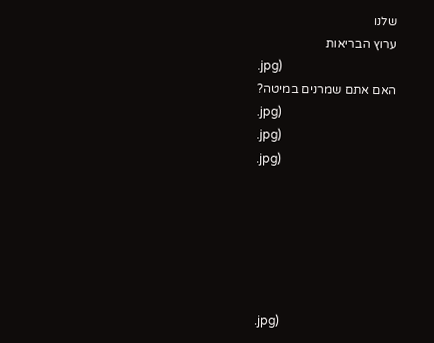שלנו
ערוץ הבריאות
.jpg)
האם אתם שמרנים במיטה?
.jpg)
.jpg)
.jpg)






.jpg)